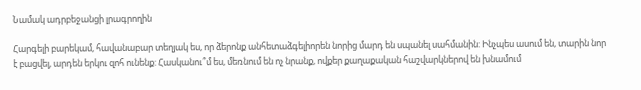Նամակ ադրբեջանցի լրագրողին

Հարգելի բարեկամ, հավանաբար տեղյակ ես, որ ձերոնք անհետաձգելիորեն նորից մարդ են սպանել սահմանին: Ինչպես ասում են, տարին նոր է բացվել, արդեն երկու զոհ ունենք: Հասկանու՞մ ես, մեռնում են ոչ նրանք, ովքեր քաղաքական հաշվարկներով են խնամում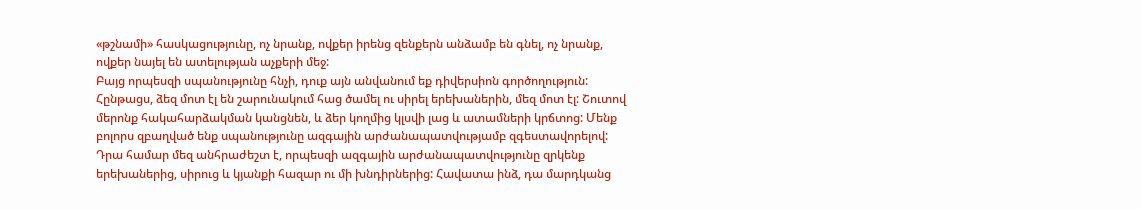«թշնամի» հասկացությունը, ոչ նրանք, ովքեր իրենց զենքերն անձամբ են գնել, ոչ նրանք, ովքեր նայել են ատելության աչքերի մեջ:
Բայց որպեսզի սպանությունը հնչի, դուք այն անվանում եք դիվերսիոն գործողություն: Հընթացս, ձեզ մոտ էլ են շարունակում հաց ծամել ու սիրել երեխաներին, մեզ մոտ էլ: Շուտով մերոնք հակահարձակման կանցնեն, և ձեր կողմից կլսվի լաց և ատամների կրճտոց: Մենք բոլորս զբաղված ենք սպանությունը ազգային արժանապատվությամբ զգեստավորելով: Դրա համար մեզ անհրաժեշտ է, որպեսզի ազգային արժանապատվությունը զրկենք երեխաներից, սիրուց և կյանքի հազար ու մի խնդիրներից: Հավատա ինձ, դա մարդկանց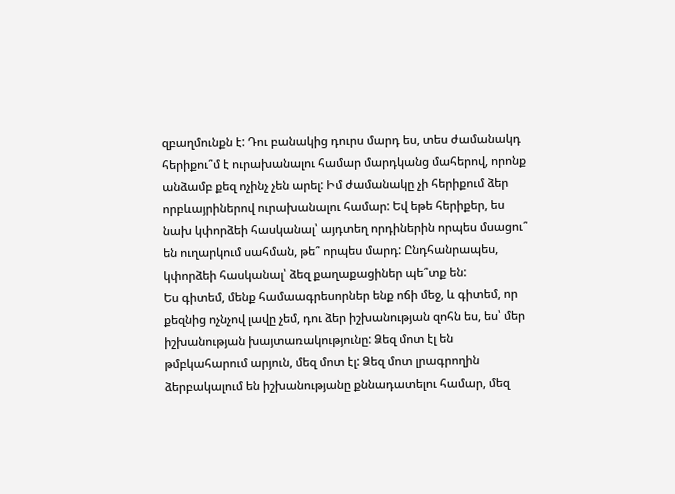զբաղմունքն է: Դու բանակից դուրս մարդ ես, տես ժամանակդ հերիքու՞մ է ուրախանալու համար մարդկանց մահերով, որոնք անձամբ քեզ ոչինչ չեն արել: Իմ ժամանակը չի հերիքում ձեր որբևայրիներով ուրախանալու համար: Եվ եթե հերիքեր, ես նախ կփորձեի հասկանալ՝ այդտեղ որդիներին որպես մսացու՞ են ուղարկում սահման, թե՞ որպես մարդ: Ընդհանրապես, կփորձեի հասկանալ՝ ձեզ քաղաքացիներ պե՞տք են:
Ես գիտեմ, մենք համաագրեսորներ ենք ոճի մեջ, և գիտեմ, որ քեզնից ոչնչով լավը չեմ, դու ձեր իշխանության զոհն ես, ես՝ մեր իշխանության խայտառակությունը: Ձեզ մոտ էլ են թմբկահարում արյուն, մեզ մոտ էլ: Ձեզ մոտ լրագրողին ձերբակալում են իշխանությանը քննադատելու համար, մեզ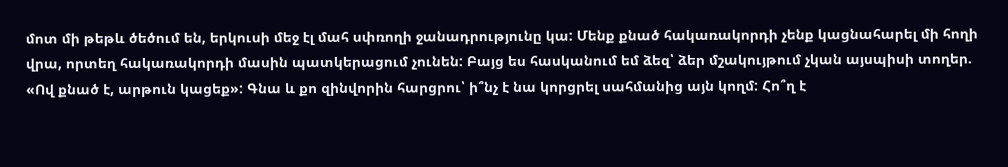մոտ մի թեթև ծեծում են, երկուսի մեջ էլ մահ սփռողի ջանադրությունը կա: Մենք քնած հակառակորդի չենք կացնահարել մի հողի վրա, որտեղ հակառակորդի մասին պատկերացում չունեն: Բայց ես հասկանում եմ ձեզ՝ ձեր մշակույթում չկան այսպիսի տողեր. «Ով քնած է, արթուն կացեք»: Գնա և քո զինվորին հարցրու՝ ի՞նչ է նա կորցրել սահմանից այն կողմ: Հո՞ղ է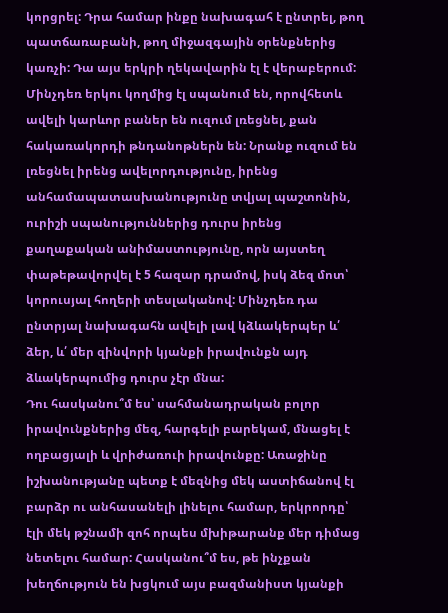կորցրել: Դրա համար ինքը նախագահ է ընտրել, թող պատճառաբանի, թող միջազգային օրենքներից կառչի: Դա այս երկրի ղեկավարին էլ է վերաբերում: Մինչդեռ երկու կողմից էլ սպանում են, որովհետև ավելի կարևոր բաներ են ուզում լռեցնել, քան հակառակորդի թնդանոթներն են: Նրանք ուզում են լռեցնել իրենց ավելորդությունը, իրենց անհամապատասխանությունը տվյալ պաշտոնին, ուրիշի սպանություններից դուրս իրենց քաղաքական անիմաստությունը, որն այստեղ փաթեթավորվել է 5 հազար դրամով, իսկ ձեզ մոտ՝ կորուսյալ հողերի տեսլականով: Մինչդեռ դա ընտրյալ նախագահն ավելի լավ կձևակերպեր և՛ ձեր, և՛ մեր զինվորի կյանքի իրավունքն այդ ձևակերպումից դուրս չէր մնա:
Դու հասկանու՞մ ես՝ սահմանադրական բոլոր իրավունքներից մեզ, հարգելի բարեկամ, մնացել է ողբացյալի և վրիժառուի իրավունքը: Առաջինը իշխանությանը պետք է մեզնից մեկ աստիճանով էլ բարձր ու անհասանելի լինելու համար, երկրորդը՝ էլի մեկ թշնամի զոհ որպես մխիթարանք մեր դիմաց նետելու համար: Հասկանու՞մ ես, թե ինչքան խեղճություն են խցկում այս բազմանիստ կյանքի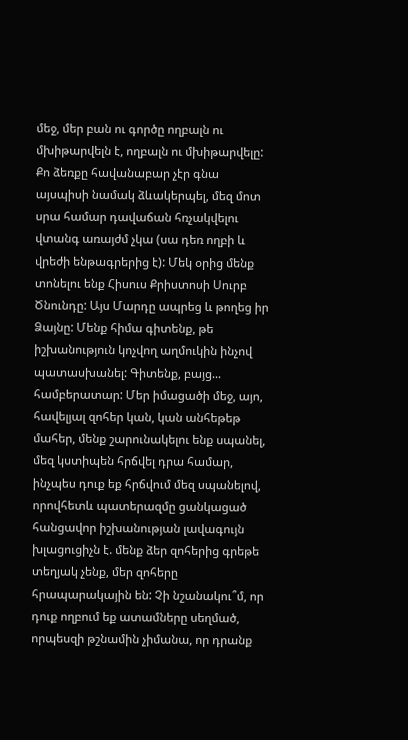մեջ, մեր բան ու գործը ողբալն ու մխիթարվելն է, ողբալն ու մխիթարվելը: Քո ձեռքը հավանաբար չէր գնա այսպիսի նամակ ձևակերպել, մեզ մոտ սրա համար դավաճան հռչակվելու վտանգ առայժմ չկա (սա դեռ ողբի և վրեժի ենթագրերից է): Մեկ օրից մենք տոնելու ենք Հիսուս Քրիստոսի Սուրբ Ծնունդը: Այս Մարդը ապրեց և թողեց իր Ձայնը: Մենք հիմա գիտենք, թե իշխանություն կոչվող աղմուկին ինչով պատասխանել: Գիտենք, բայց... համբերատար: Մեր իմացածի մեջ, այո, հավելյալ զոհեր կան, կան անհեթեթ մահեր, մենք շարունակելու ենք սպանել, մեզ կստիպեն հրճվել դրա համար, ինչպես դուք եք հրճվում մեզ սպանելով, որովհետև պատերազմը ցանկացած հանցավոր իշխանության լավագույն խլացուցիչն է. մենք ձեր զոհերից գրեթե տեղյակ չենք, մեր զոհերը հրապարակային են: Չի նշանակու՞մ, որ դուք ողբում եք ատամները սեղմած, որպեսզի թշնամին չիմանա, որ դրանք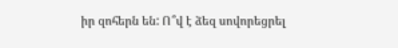իր զոհերն են: Ո՞վ է ձեզ սովորեցրել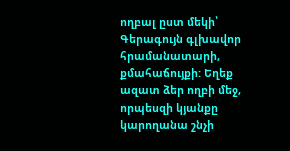ողբալ ըստ մեկի՝ Գերագույն գլխավոր հրամանատարի, քմահաճույքի: Եղեք ազատ ձեր ողբի մեջ, որպեսզի կյանքը կարողանա շնչի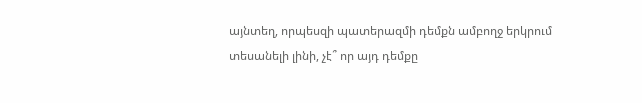այնտեղ, որպեսզի պատերազմի դեմքն ամբողջ երկրում տեսանելի լինի, չէ՞ որ այդ դեմքը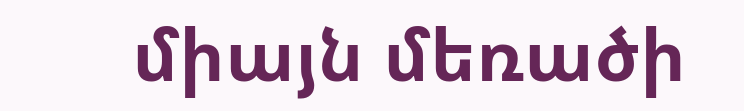միայն մեռածի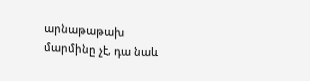արնաթաթախ մարմինը չէ, դա նաև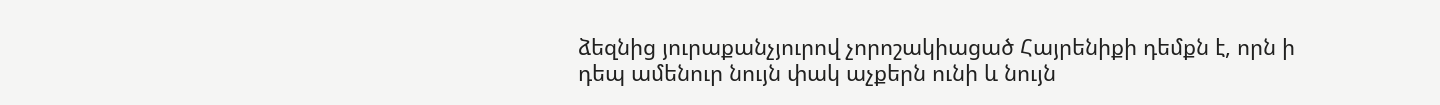ձեզնից յուրաքանչյուրով չորոշակիացած Հայրենիքի դեմքն է, որն ի դեպ ամենուր նույն փակ աչքերն ունի և նույն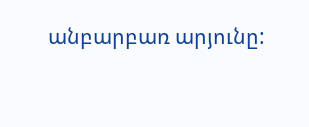անբարբառ արյունը: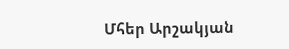Մհեր Արշակյան